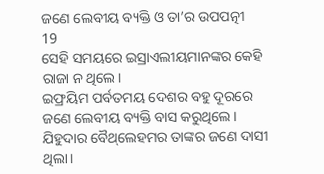ଜଣେ ଲେବୀୟ ବ୍ୟକ୍ତି ଓ ତା’ର ଉପପତ୍ନୀ
19
ସେହି ସମୟରେ ଇସ୍ରାଏଲୀୟମାନଙ୍କର କେହି ରାଜା ନ ଥିଲେ।
ଇଫ୍ରୟିମ ପର୍ବତମୟ ଦେଶର ବହୁ ଦୂରରେ ଜଣେ ଲେବୀୟ ବ୍ୟକ୍ତି ବାସ କରୁଥିଲେ। ଯିହୁଦାର ବୈ‌ଥ୍‌ଲେହମର ତାଙ୍କର ଜଣେ ଦାସୀ ଥିଲା।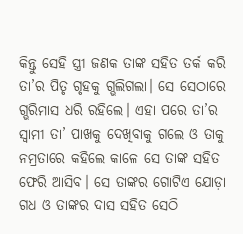କିନ୍ତୁ ସେହି ସ୍ତ୍ରୀ ଜଣକ ତାଙ୍କ ସହିତ ତର୍କ କରି ତା’ର ପିତୃ ଗୃହକୁ ଗ୍ଭଲିଗଲା। ସେ ସେଠାରେ ଗ୍ଭରିମାସ ଧରି ରହିଲେ। ଏହା ପରେ ତା’ର ସ୍ୱାମୀ ତା’ ପାଖକୁ ଦେଖିବାକୁ ଗଲେ ଓ ତାକୁ ନମ୍ରତାରେ କହିଲେ କାଳେ ସେ ତାଙ୍କ ସହିତ ଫେରି ଆସିବ। ସେ ତାଙ୍କର ଗୋଟିଏ ଯୋଡ଼ା ଗଧ ଓ ତାଙ୍କର ଦାସ ସହିତ ସେଠି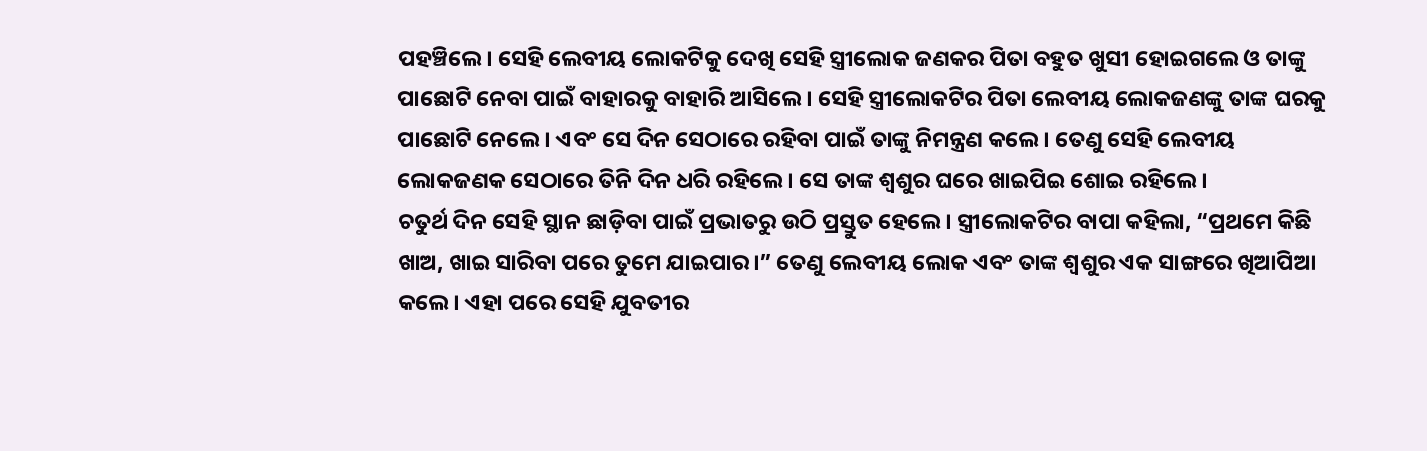ପହଞ୍ଚିଲେ। ସେହି ଲେବୀୟ ଲୋକଟିକୁ ଦେଖି ସେହି ସ୍ତ୍ରୀଲୋକ ଜଣକର ପିତା ବହୁତ ଖୁସୀ ହୋଇଗଲେ ଓ ତାଙ୍କୁ ପାଛୋଟି ନେବା ପାଇଁ ବାହାରକୁ ବାହାରି ଆସିଲେ। ସେହି ସ୍ତ୍ରୀଲୋକଟିର ପିତା ଲେବୀୟ ଲୋକଜଣଙ୍କୁ ତାଙ୍କ ଘରକୁ ପାଛୋଟି ନେଲେ। ଏବଂ ସେ ଦିନ ସେଠାରେ ରହିବା ପାଇଁ ତାଙ୍କୁ ନିମନ୍ତ୍ରଣ କଲେ। ତେଣୁ ସେହି ଲେବୀୟ ଲୋକଜଣକ ସେଠାରେ ତିନି ଦିନ ଧରି ରହିଲେ। ସେ ତାଙ୍କ ଶ୍ୱଶୁର ଘରେ ଖାଇପିଇ ଶୋଇ ରହିଲେ।
ଚତୁର୍ଥ ଦିନ ସେହି ସ୍ଥାନ ଛାଡ଼ିବା ପାଇଁ ପ୍ରଭାତରୁ ଉଠି ପ୍ରସ୍ତୁତ ହେଲେ। ସ୍ତ୍ରୀଲୋକଟିର ବାପା କହିଲା, “ପ୍ରଥମେ କିଛି ଖାଅ, ଖାଇ ସାରିବା ପରେ ତୁମେ ଯାଇପାର।” ତେଣୁ ଲେବୀୟ ଲୋକ ଏବଂ ତାଙ୍କ ଶ୍ୱଶୁର ଏକ ସାଙ୍ଗରେ ଖିଆପିଆ କଲେ। ଏହା ପରେ ସେହି ଯୁବତୀର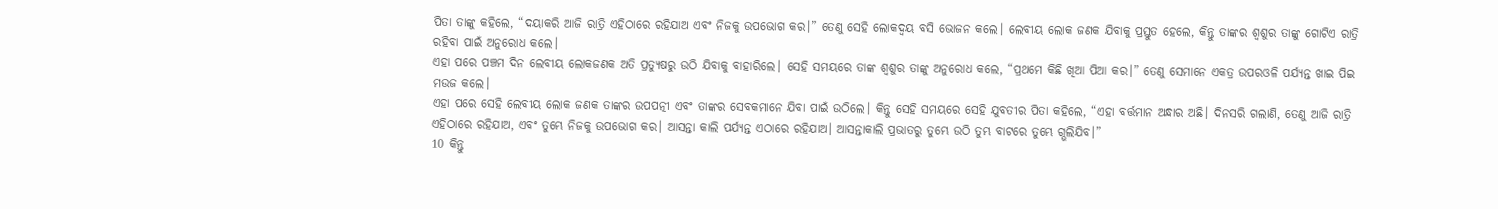ପିତା ତାଙ୍କୁ କହିଲେ, “ଦୟାକରି ଆଜି ରାତ୍ରି ଏହିଠାରେ ରହିଯାଅ ଏବଂ ନିଜକୁ ଉପଭୋଗ କର।” ତେଣୁ ସେହି ଲୋକଦ୍ୱୟ ବସି ଭୋଜନ କଲେ। ଲେବୀୟ ଲୋକ ଜଣକ ଯିବାକୁ ପ୍ରସ୍ତୁତ ହେଲେ, କିନ୍ତୁ ତାଙ୍କର ଶ୍ୱଶୁର ତାଙ୍କୁ ଗୋଟିଏ ରାତ୍ରି ରହିବା ପାଇଁ ଅନୁରୋଧ କଲେ।
ଏହା ପରେ ପଞ୍ଚମ ଦିନ ଲେବୀୟ ଲୋକଜଣକ ଅତି ପ୍ରତ୍ୟୁଷରୁ ଉଠି ଯିବାକୁ ବାହାରିଲେ। ସେହି ସମୟରେ ତାଙ୍କ ଶ୍ୱଶୁର ତାଙ୍କୁ ଅନୁରୋଧ କଲେ, “ପ୍ରଥମେ କିଛି ଖିଆ ପିଆ କର।” ତେଣୁ ସେମାନେ ଏକତ୍ର ଉପରଓଳି ପର୍ଯ୍ୟନ୍ତ ଖାଇ ପିଇ ମଉଜ କଲେ।
ଏହା ପରେ ସେହି ଲେବୀୟ ଲୋକ ଜଣକ ତାଙ୍କର ଉପପତ୍ନୀ ଏବଂ ତାଙ୍କର ସେବକମାନେ ଯିବା ପାଇଁ ଉଠିଲେ। କିନ୍ତୁ ସେହି ସମୟରେ ସେହି ଯୁବତୀର ପିତା କହିଲେ, “ଏହା ବର୍ତ୍ତମାନ ଅନ୍ଧାର ଅଛି। ଦିନସରି ଗଲାଣି, ତେଣୁ ଆଜି ରାତ୍ରି ଏହିଠାରେ ରହିଯାଅ, ଏବଂ ତୁମ୍ଭେ ନିଜକୁ ଉପଭୋଗ କର। ଆସନ୍ତା କାଲି ପର୍ଯ୍ୟନ୍ତ ଏଠାରେ ରହିଯାଅ। ଆସନ୍ତାକାଲି ପ୍ରଭାତରୁ ତୁମ୍ଭେ ଉଠି ତୁମ୍ଭ ବାଟରେ ତୁମ୍ଭେ ଗ୍ଭଲିଯିବ।”
10 କିନ୍ତୁ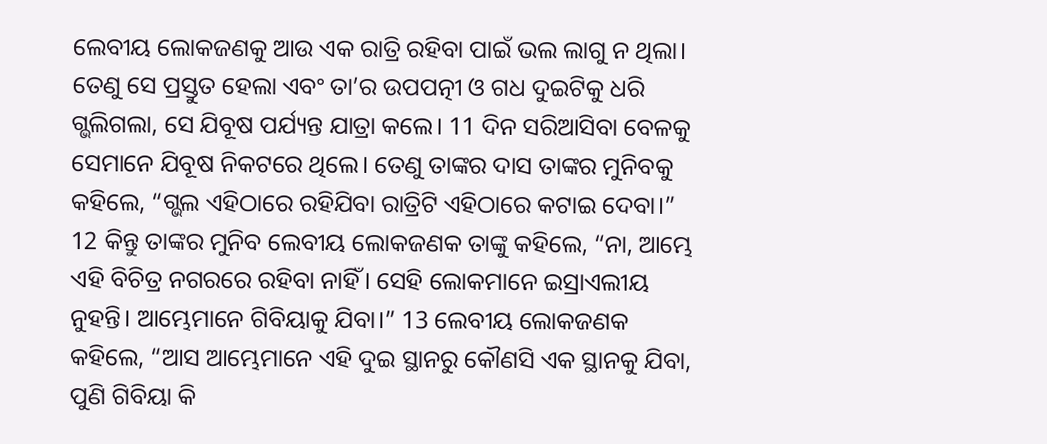ଲେବୀୟ ଲୋକଜଣକୁ ଆଉ ଏକ ରାତ୍ରି ରହିବା ପାଇଁ ଭଲ ଲାଗୁ ନ ଥିଲା। ତେଣୁ ସେ ପ୍ରସ୍ତୁତ ହେଲା ଏବଂ ତା’ର ଉପପତ୍ନୀ ଓ ଗଧ ଦୁଇଟିକୁ ଧରି ଗ୍ଭଲିଗଲା, ସେ ଯିବୂଷ ପର୍ଯ୍ୟନ୍ତ ଯାତ୍ରା କଲେ। 11 ଦିନ ସରିଆସିବା ବେଳକୁ ସେମାନେ ଯିବୂଷ ନିକଟରେ ଥିଲେ। ତେଣୁ ତାଙ୍କର ଦାସ ତାଙ୍କର ମୁନିବକୁ କହିଲେ, “ଗ୍ଭଲ ଏହିଠାରେ ରହିଯିବା ରାତ୍ରିଟି ଏହିଠାରେ କଟାଇ ଦେବା।”
12 କିନ୍ତୁ ତାଙ୍କର ମୁନିବ ଲେବୀୟ ଲୋକଜଣକ ତାଙ୍କୁ କହିଲେ, “ନା, ଆମ୍ଭେ ଏହି ବିଚିତ୍ର ନଗରରେ ରହିବା ନାହିଁ। ସେହି ଲୋକମାନେ ଇସ୍ରାଏଲୀୟ ନୁହନ୍ତି। ଆମ୍ଭେମାନେ ଗିବିୟାକୁ ଯିବା।” 13 ଲେବୀୟ ଲୋକଜଣକ କହିଲେ, “ଆସ ଆମ୍ଭେମାନେ ଏହି ଦୁଇ ସ୍ଥାନରୁ କୌଣସି ଏକ ସ୍ଥାନକୁ ଯିବା, ପୁଣି ଗିବିୟା କି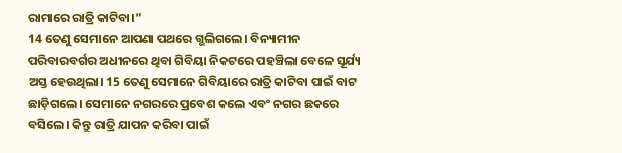ରାମାରେ ରାତ୍ରି କାଟିବା।”
14 ତେଣୁ ସେମାନେ ଆପଣା ପଥରେ ଗ୍ଭଲିଗଲେ। ବିନ୍ୟାମୀନ ପରିବାରବର୍ଗର ଅଧୀନରେ ଥିବା ଗିବିୟା ନିକଟରେ ପହଞ୍ଚିଲା ବେଳେ ସୂର୍ଯ୍ୟ ଅସ୍ତ ହେଉଥିଲା। 15 ତେଣୁ ସେମାନେ ଗିବିୟାରେ ରାତ୍ରି କାଟିବା ପାଇଁ ବାଟ ଛାଡ଼ିଗଲେ। ସେମାନେ ନଗରରେ ପ୍ରବେଶ କଲେ ଏବଂ ନଗର ଛକରେ ବସିଲେ। କିନ୍ତୁ ରାତ୍ରି ଯାପନ କରିବା ପାଇଁ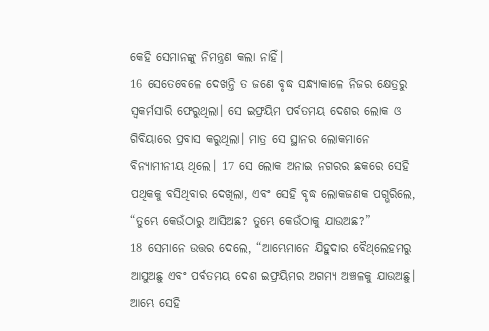କେହି ସେମାନଙ୍କୁ ନିମନ୍ତ୍ରଣ କଲା ନାହିଁ।
16 ସେତେବେଳେ ଦେଖନ୍ତି ତ ଜଣେ ବୃଦ୍ଧ ସନ୍ଧ୍ୟାକାଳେ ନିଜର କ୍ଷେତ୍ରରୁ ସ୍ୱକର୍ମସାରି ଫେରୁଥିଲା। ସେ ଇଫ୍ରୟିମ ପର୍ବତମୟ ଦେଶର ଲୋକ ଓ ଗିବିୟାରେ ପ୍ରବାସ କରୁଥିଲା। ମାତ୍ର ସେ ସ୍ଥାନର ଲୋକମାନେ ବିନ୍ୟାମୀନୀୟ ଥିଲେ। 17 ସେ ଲୋକ ଅନାଇ ନଗରର ଛକରେ ସେହି ପଥିକକୁ ବସିଥିବାର ଦେଖିଲା, ଏବଂ ସେହି ବୃଦ୍ଧ ଲୋକଜଣକ ପଗ୍ଭରିଲେ, “ତୁମ୍ଭେ କେଉଁଠାରୁ ଆସିଅଛ? ତୁମ୍ଭେ କେଉଁଠାକୁ ଯାଉଅଛ?”
18 ସେମାନେ ଉତ୍ତର ଦେଲେ, “ଆମ୍ଭେମାନେ ଯିହୁଦାର ବୈ‌ଥ୍‌ଲେହମରୁ ଆସୁଅଛୁ ଏବଂ ପର୍ବତମୟ ଦେଶ ଇଫ୍ରୟିମର ଅଗମ୍ୟ ଅଞ୍ଚଳକୁ ଯାଉଅଛୁ। ଆମ୍ଭେ ସେହି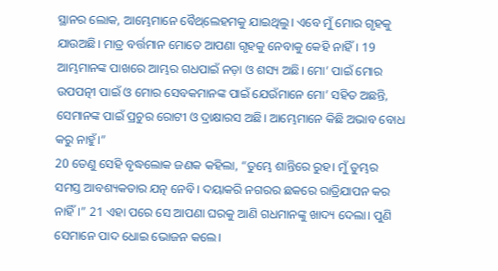ସ୍ଥାନର ଲୋକ, ଆମ୍ଭେମାନେ ବୈ‌ଥ୍‌ଲେହମକୁ ଯାଇଥିଲୁ। ଏବେ ମୁଁ ମୋର ଗୃହକୁ ଯାଉଅଛି। ମାତ୍ର ବର୍ତ୍ତମାନ ମୋତେ ଆପଣା ଗୃହକୁ ନେବାକୁ କେହି ନାହିଁ। 19 ଆମ୍ଭମାନଙ୍କ ପାଖରେ ଆମ୍ଭର ଗଧପାଇଁ ନଡ଼ା ଓ ଶସ୍ୟ ଅଛି। ମୋ’ ପାଇଁ ମୋର ଉପପତ୍ନୀ ପାଇଁ ଓ ମୋର ସେବକମାନଙ୍କ ପାଇଁ ଯେଉଁମାନେ ମୋ’ ସହିତ ଅଛନ୍ତି, ସେମାନଙ୍କ ପାଇଁ ପ୍ରଚୁର ରୋଟୀ ଓ ଦ୍ରାକ୍ଷାରସ ଅଛି। ଆମ୍ଭେମାନେ କିଛି ଅଭାବ ବୋଧ କରୁ ନାହୁଁ।”
20 ତେଣୁ ସେହି ବୃଦ୍ଧଲୋକ ଜଣକ କହିଲା, “ତୁମ୍ଭେ ଶାନ୍ତିରେ ରୁହ। ମୁଁ ତୁମ୍ଭର ସମସ୍ତ ଆବଶ୍ୟକତାର ଯତ୍ନ ନେବି। ଦୟାକରି ନଗରର ଛକରେ ରାତ୍ରିଯାପନ କର ନାହିଁ।” 21 ଏହା ପରେ ସେ ଆପଣା ଘରକୁ ଆଣି ଗଧମାନଙ୍କୁ ଖାଦ୍ୟ ଦେଲା। ପୁଣି ସେମାନେ ପାଦ ଧୋଇ ଭୋଜନ କଲେ।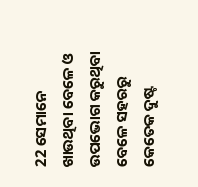22 ସେମାନେ ଖାଉଥିବା ବେଳେ ଓ ଉପଭୋଗ କରୁଥିବା ବେଳେ ସହରରୁ କେତେକ ଦୁଷ୍ଟ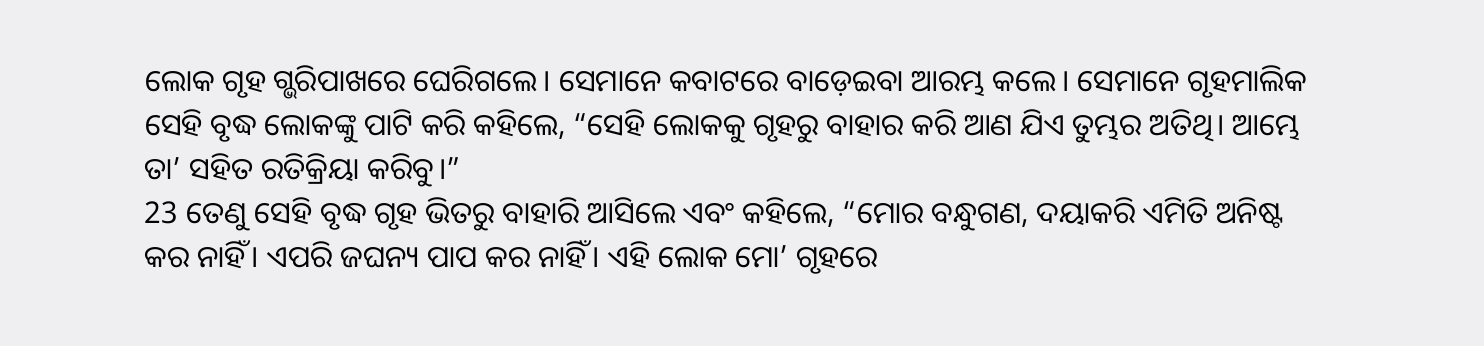ଲୋକ ଗୃହ ଗ୍ଭରିପାଖରେ ଘେରିଗଲେ। ସେମାନେ କବାଟରେ ବାଡ଼େଇବା ଆରମ୍ଭ କଲେ। ସେମାନେ ଗୃହମାଲିକ ସେହି ବୃଦ୍ଧ ଲୋକଙ୍କୁ ପାଟି କରି କହିଲେ, “ସେହି ଲୋକକୁ ଗୃହରୁ ବାହାର କରି ଆଣ ଯିଏ ତୁମ୍ଭର ଅତିଥି। ଆମ୍ଭେ ତା’ ସହିତ ରତିକ୍ରିୟା କରିବୁ।”
23 ତେଣୁ ସେହି ବୃଦ୍ଧ ଗୃହ ଭିତରୁ ବାହାରି ଆସିଲେ ଏବଂ କହିଲେ, “ମୋର ବନ୍ଧୁଗଣ, ଦୟାକରି ଏମିତି ଅନିଷ୍ଟ କର ନାହିଁ। ଏପରି ଜଘନ୍ୟ ପାପ କର ନାହିଁ। ଏହି ଲୋକ ମୋ’ ଗୃହରେ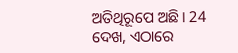ଅତିଥିରୂପେ ଅଛି। 24 ଦେଖ, ଏଠାରେ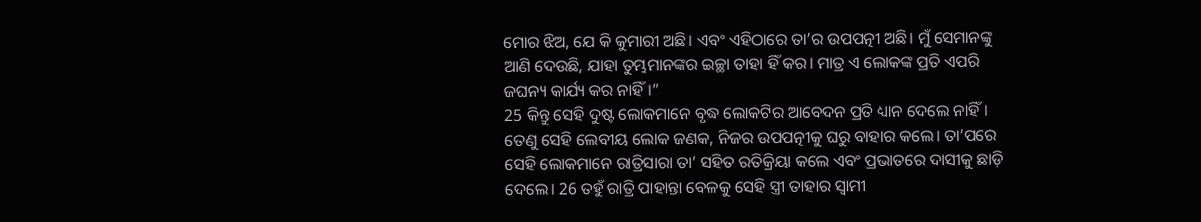ମୋର ଝିଅ, ଯେ କି କୁମାରୀ ଅଛି। ଏବଂ ଏହିଠାରେ ତା’ର ଉପପତ୍ନୀ ଅଛି। ମୁଁ ସେମାନଙ୍କୁ ଆଣି ଦେଉଛି, ଯାହା ତୁମ୍ଭମାନଙ୍କର ଇଚ୍ଛା ତାହା ହିଁ କର। ମାତ୍ର ଏ ଲୋକଙ୍କ ପ୍ରତି ଏପରି ଜଘନ୍ୟ କାର୍ଯ୍ୟ କର ନାହିଁ।”
25 କିନ୍ତୁ ସେହି ଦୁଷ୍ଟ ଲୋକମାନେ ବୃଦ୍ଧ ଲୋକଟିର ଆବେଦନ ପ୍ରତି ଧ୍ୟାନ ଦେଲେ ନାହିଁ। ତେଣୁ ସେହି ଲେବୀୟ ଲୋକ ଜଣକ, ନିଜର ଉପପତ୍ନୀକୁ ଘରୁ ବାହାର କଲେ। ତା’ପରେ ସେହି ଲୋକମାନେ ରାତ୍ରିସାରା ତା’ ସହିତ ରତିକ୍ରିୟା କଲେ ଏବଂ ପ୍ରଭାତରେ ଦାସୀକୁ ଛାଡ଼ି ଦେଲେ। 26 ତହୁଁ ରାତ୍ରି ପାହାନ୍ତା ବେଳକୁ ସେହି ସ୍ତ୍ରୀ ତାହାର ସ୍ୱାମୀ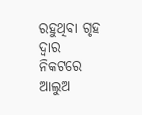ରହୁଥିବା ଗୃହ ଦ୍ୱାର ନିକଟରେ ଆଲୁଅ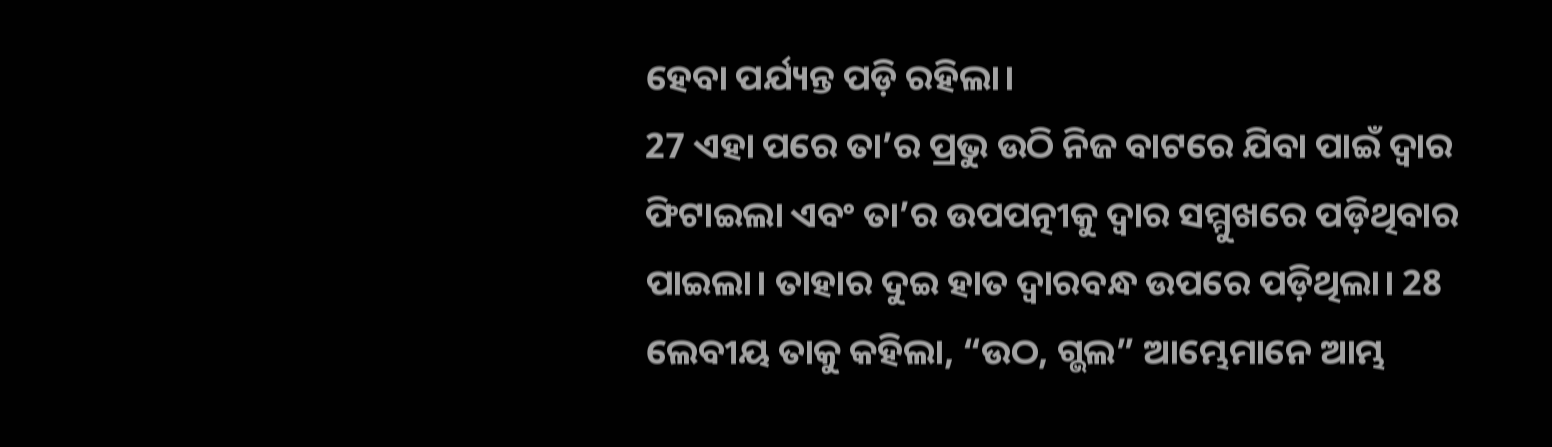ହେବା ପର୍ଯ୍ୟନ୍ତ ପଡ଼ି ରହିଲା।
27 ଏହା ପରେ ତା’ର ପ୍ରଭୁ ଉଠି ନିଜ ବାଟରେ ଯିବା ପାଇଁ ଦ୍ୱାର ଫିଟାଇଲା ଏବଂ ତା’ର ଉପପତ୍ନୀକୁ ଦ୍ୱାର ସମ୍ମୁଖରେ ପଡ଼ିଥିବାର ପାଇଲା। ତାହାର ଦୁଇ ହାତ ଦ୍ୱାରବନ୍ଧ ଉପରେ ପଡ଼ିଥିଲା। 28 ଲେବୀୟ ତାକୁ କହିଲା, “ଉଠ, ଗ୍ଭଲ” ଆମ୍ଭେମାନେ ଆମ୍ଭ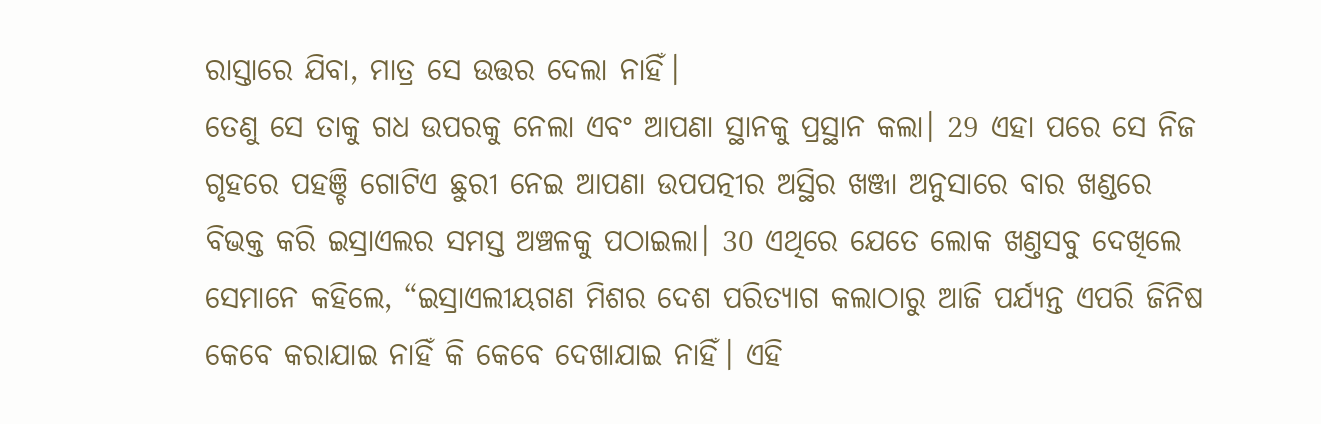ରାସ୍ତାରେ ଯିବା, ମାତ୍ର ସେ ଉତ୍ତର ଦେଲା ନାହିଁ।
ତେଣୁ ସେ ତାକୁ ଗଧ ଉପରକୁ ନେଲା ଏବଂ ଆପଣା ସ୍ଥାନକୁ ପ୍ରସ୍ଥାନ କଲା। 29 ଏହା ପରେ ସେ ନିଜ ଗୃହରେ ପହଞ୍ଚି ଗୋଟିଏ ଛୁରୀ ନେଇ ଆପଣା ଉପପତ୍ନୀର ଅସ୍ଥିର ଖଞ୍ଜା ଅନୁସାରେ ବାର ଖଣ୍ଡରେ ବିଭକ୍ତ କରି ଇସ୍ରାଏଲର ସମସ୍ତ ଅଞ୍ଚଳକୁ ପଠାଇଲା। 30 ଏଥିରେ ଯେତେ ଲୋକ ଖଣ୍ତସବୁ ଦେଖିଲେ ସେମାନେ କହିଲେ, “ଇସ୍ରାଏଲୀୟଗଣ ମିଶର ଦେଶ ପରିତ୍ୟାଗ କଲାଠାରୁ ଆଜି ପର୍ଯ୍ୟନ୍ତ ଏପରି ଜିନିଷ କେବେ କରାଯାଇ ନାହିଁ କି କେବେ ଦେଖାଯାଇ ନାହିଁ। ଏହି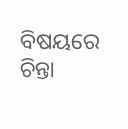ବିଷୟରେ ଚିନ୍ତା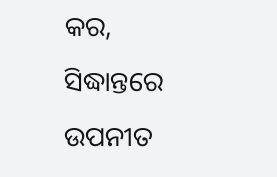କର, ସିଦ୍ଧାନ୍ତରେ ଉପନୀତ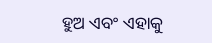ହୁଅ ଏବଂ ଏହାକୁ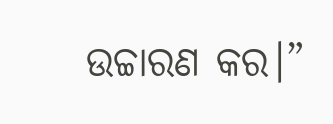ଉଚ୍ଚାରଣ କର।”